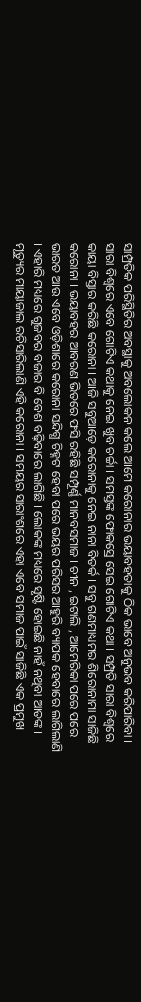ସାମ୍ପ୍ରତିକ ପରିସ୍ଥିତିର ଅବସ୍ଥାକୁ ଅବଲୋକନ କଲେ ଆମେ କରୋନାର ଭୟାବହତାକୁ ଠିକ ଭାବେ ଅନୁଭବ କରିପାରିବା । ସାରା ବିଶ୍ୱରେ ଏବେ ଗୋଟିଏ କଥାକୁ ନେଇ ଖୁବ ଚର୍ଚ୍ଚା । ସମସ୍ତଙ୍କ ଫୋକସ୍ରେ ସେଇ ଗୋଟିଏ କଥା । ସମ୍ପ୍ରତି ସାରା ବିଶ୍ୱରେ କାୟା ବିସ୍ତାର କରିଛି କରୋନା । ଆଜି ସବୁଆଡ଼େ କରୋନାକୁ ନେଇ ନାନା ବିତର୍କ । ସବୁ ଗଣମାଧ୍ୟମର ଶିରୋନାମା ସାଜିଛି କରୋନା । ଭୟାବହର ଆବରଣ ଭିତରେ ଫସି ରହିଛି ସମ୍ପୂର୍ଣ୍ଣ ମାନବସମାଜ । ଚୀନ , ଇଟାଲି , ଆମେରିକା ପରେ ପରେ ଭାରତ ଆଉ ଏବେ ଓଡ଼ିଶାରେ କରୋନା ସନ୍ଦିଗ୍ଧ ଚିହ୍ନଟ ହେବା ପରେ ଭୟର ପରିସର ଆହୁରି ବ୍ୟାପକ ହେବାରେ ଲାଗିଲାଣି । ଏହାରି ମଧ୍ୟରେ ଗୁଜବର ବଜାର ବି ବେଶ ବଢ଼ିବାରେ ଲାଗିଛି । ଲୋକଙ୍କ ମଧ୍ୟରେ ସୃଷ୍ଟି ହୋଇଛି ନାହଁ ନଥିବା ଆତଙ୍କ । ମୃତ୍ୟୁର ମାୟାଜାଲ ରଚିସାରିଲାଣି ଏହି କରୋନା । ସମୟର ସାରାଂଶରେ ଏହା ଏବେ ସମାଜ ପାଇଁ ସାଜିଛି ଏକ ପ୍ରମୁଖ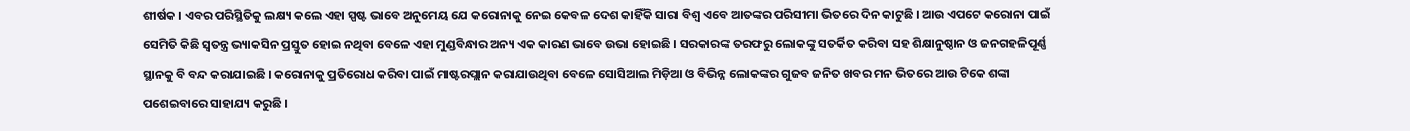ଶୀର୍ଷକ । ଏବର ପରିସ୍ଥିତିକୁ ଲକ୍ଷ୍ୟ କଲେ ଏହା ସ୍ପଷ୍ଟ ଭାବେ ଅନୁମେୟ ଯେ କରୋନାକୁ ନେଇ କେବଳ ଦେଶ କାହିଁକି ସାରା ବିଶ୍ୱ ଏବେ ଆତଙ୍କର ପରିସୀମା ଭିତରେ ଦିନ କାଟୁଛି । ଆଉ ଏପଟେ କରୋନା ପାଇଁ ସେମିତି କିଛି ସ୍ୱତନ୍ତ୍ର ଭ୍ୟାକସିନ ପ୍ରସ୍ତୁତ ହୋଇ ନଥିବା ବେଳେ ଏହା ମୁଣ୍ଡବିନ୍ଧାର ଅନ୍ୟ ଏକ କାରଣ ଭାବେ ଉଭା ହୋଇଛି । ସରକାରଙ୍କ ତରଫରୁ ଲୋକଙ୍କୁ ସତର୍କିତ କରିବା ସହ ଶିକ୍ଷାନୁଷ୍ଠାନ ଓ ଜନଗହଳିପୂର୍ଣ୍ଣ ସ୍ଥାନକୁ ବି ବନ୍ଦ କରାଯାଇଛି । କରୋନାକୁ ପ୍ରତିରୋଧ କରିବା ପାଇଁ ମାଷ୍ଟରପ୍ଲାନ କରାଯାଉଥିବା ବେଳେ ସୋସିଆଲ ମିଡ଼ିଆ ଓ ବିଭିନ୍ନ ଲୋକଙ୍କର ଗୁଜବ ଜନିତ ଖବର ମନ ଭିତରେ ଆଉ ଟିକେ ଶଙ୍କା ପଶେଇବାରେ ସାହାଯ୍ୟ କରୁଛି ।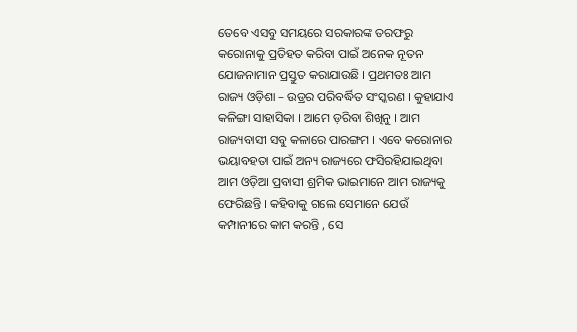ତେବେ ଏସବୁ ସମୟରେ ସରକାରଙ୍କ ତରଫରୁ କରୋନାକୁ ପ୍ରତିହତ କରିବା ପାଇଁ ଅନେକ ନୂତନ ଯୋଜନାମାନ ପ୍ରସ୍ତୁତ କରାଯାଉଛି । ପ୍ରଥମତଃ ଆମ ରାଜ୍ୟ ଓଡ଼ିଶା – ଉଡ୍ରର ପରିବର୍ଦ୍ଧିତ ସଂସ୍କରଣ । କୁହାଯାଏ କଳିଙ୍ଗା ସାହାସିକା । ଆମେ ଡ଼ରିବା ଶିଖିନୁ । ଆମ ରାଜ୍ୟବାସୀ ସବୁ କଳାରେ ପାରଙ୍ଗମ । ଏବେ କରୋନାର ଭୟାବହତା ପାଇଁ ଅନ୍ୟ ରାଜ୍ୟରେ ଫସିରହିଯାଇଥିବା ଆମ ଓଡ଼ିଆ ପ୍ରବାସୀ ଶ୍ରମିକ ଭାଇମାନେ ଆମ ରାଜ୍ୟକୁ ଫେରିଛନ୍ତି । କହିବାକୁ ଗଲେ ସେମାନେ ଯେଉଁ କମ୍ପାନୀରେ କାମ କରନ୍ତି , ସେ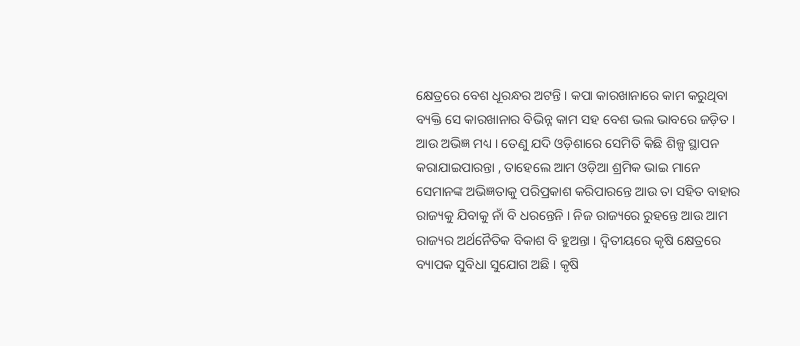କ୍ଷେତ୍ରରେ ବେଶ ଧୂରନ୍ଧର ଅଟନ୍ତି । କପା କାରଖାନାରେ କାମ କରୁଥିବା ବ୍ୟକ୍ତି ସେ କାରଖାନାର ବିଭିନ୍ନ କାମ ସହ ବେଶ ଭଲ ଭାବରେ ଜଡ଼ିତ । ଆଉ ଅଭିଜ୍ଞ ମଧ୍ୟ । ତେଣୁ ଯଦି ଓଡ଼ିଶାରେ ସେମିତି କିଛି ଶିଳ୍ପ ସ୍ଥାପନ କରାଯାଇପାରନ୍ତା , ତାହେଲେ ଆମ ଓଡ଼ିଆ ଶ୍ରମିକ ଭାଇ ମାନେ ସେମାନଙ୍କ ଅଭିଜ୍ଞତାକୁ ପରିପ୍ରକାଶ କରିପାରନ୍ତେ ଆଉ ତା ସହିତ ବାହାର ରାଜ୍ୟକୁ ଯିବାକୁ ନାଁ ବି ଧରନ୍ତେନି । ନିଜ ରାଜ୍ୟରେ ରୁହନ୍ତେ ଆଉ ଆମ ରାଜ୍ୟର ଅର୍ଥନୈତିକ ବିକାଶ ବି ହୁଅନ୍ତା । ଦ୍ୱିତୀୟରେ କୃଷି କ୍ଷେତ୍ରରେ ବ୍ୟାପକ ସୁବିଧା ସୁଯୋଗ ଅଛି । କୃଷି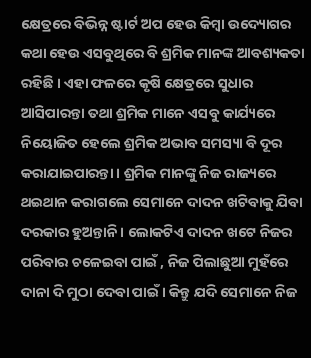କ୍ଷେତ୍ରରେ ବିଭିନ୍ନ ଷ୍ଟାର୍ଟ ଅପ ହେଉ କିମ୍ବା ଉଦ୍ୟୋଗର କଥା ହେଉ ଏସବୁଥିରେ ବି ଶ୍ରମିକ ମାନଙ୍କ ଆବଶ୍ୟକତା ରହିଛି । ଏହା ଫଳରେ କୃଷି କ୍ଷେତ୍ରରେ ସୁଧାର ଆସିପାରନ୍ତା ତଥା ଶ୍ରମିକ ମାନେ ଏସବୁ କାର୍ଯ୍ୟରେ ନିୟୋଜିତ ହେଲେ ଶ୍ରମିକ ଅଭାବ ସମସ୍ୟା ବି ଦୂର କରାଯାଇପାରନ୍ତା । ଶ୍ରମିକ ମାନଙ୍କୁ ନିଜ ରାଜ୍ୟରେ ଥଇଥାନ କରାଗଲେ ସେମାନେ ଦାଦନ ଖଟିବାକୁ ଯିବା ଦରକାର ହୁଅନ୍ତାନି । ଲୋକଟିଏ ଦାଦନ ଖଟେ ନିଜର ପରିବାର ଚଳେଇବା ପାଇଁ , ନିଜ ପିଲାଛୁଆ ମୁହଁରେ ଦାନା ଦି ମୁଠା ଦେବା ପାଇଁ । କିନ୍ତୁ ଯଦି ସେମାନେ ନିଜ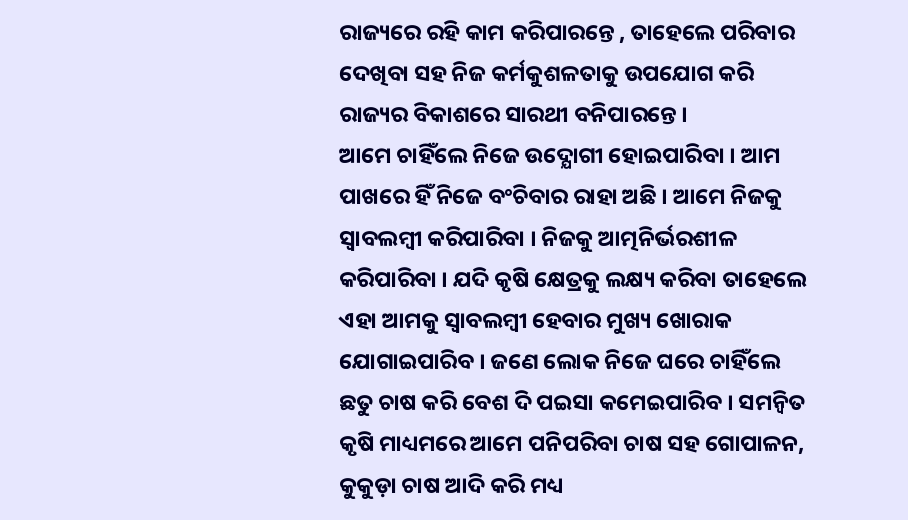ରାଜ୍ୟରେ ରହି କାମ କରିପାରନ୍ତେ , ତାହେଲେ ପରିବାର ଦେଖିବା ସହ ନିଜ କର୍ମକୁଶଳତାକୁ ଉପଯୋଗ କରି ରାଜ୍ୟର ବିକାଶରେ ସାରଥୀ ବନିପାରନ୍ତେ ।
ଆମେ ଚାହିଁଲେ ନିଜେ ଉଦ୍ଯୋଗୀ ହୋଇପାରିବା । ଆମ ପାଖରେ ହିଁ ନିଜେ ବଂଚିବାର ରାହା ଅଛି । ଆମେ ନିଜକୁ ସ୍ୱାବଲମ୍ବୀ କରିପାରିବା । ନିଜକୁ ଆତ୍ମନିର୍ଭରଶୀଳ କରିପାରିବା । ଯଦି କୃଷି କ୍ଷେତ୍ରକୁ ଲକ୍ଷ୍ୟ କରିବା ତାହେଲେ ଏହା ଆମକୁ ସ୍ୱାବଲମ୍ବୀ ହେବାର ମୁଖ୍ୟ ଖୋରାକ ଯୋଗାଇପାରିବ । ଜଣେ ଲୋକ ନିଜେ ଘରେ ଚାହିଁଲେ ଛତୁ ଚାଷ କରି ବେଶ ଦି ପଇସା କମେଇପାରିବ । ସମନ୍ୱିତ କୃଷି ମାଧ୍ୟମରେ ଆମେ ପନିପରିବା ଚାଷ ସହ ଗୋପାଳନ, କୁକୁଡ଼ା ଚାଷ ଆଦି କରି ମଧ୍ୟ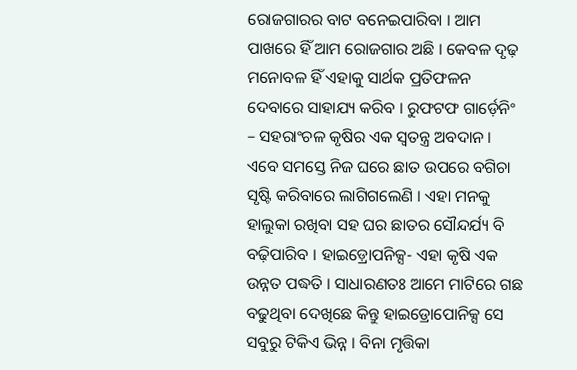ରୋଜଗାରର ବାଟ ବନେଇପାରିବା । ଆମ ପାଖରେ ହିଁ ଆମ ରୋଜଗାର ଅଛି । କେବଳ ଦୃଢ଼ ମନୋବଳ ହିଁ ଏହାକୁ ସାର୍ଥକ ପ୍ରତିଫଳନ ଦେବାରେ ସାହାଯ୍ୟ କରିବ । ରୁଫଟଫ ଗାର୍ଡ଼େନିଂ – ସହରାଂଚଳ କୃଷିର ଏକ ସ୍ୱତନ୍ତ୍ର ଅବଦାନ । ଏବେ ସମସ୍ତେ ନିଜ ଘରେ ଛାତ ଉପରେ ବଗିଚା ସୃଷ୍ଟି କରିବାରେ ଲାଗିଗଲେଣି । ଏହା ମନକୁ ହାଲୁକା ରଖିବା ସହ ଘର ଛାତର ସୌନ୍ଦର୍ଯ୍ୟ ବି ବଢ଼ିପାରିବ । ହାଇଡ଼୍ରୋପନିକ୍ସ- ଏହା କୃଷି ଏକ ଉନ୍ନତ ପଦ୍ଧତି । ସାଧାରଣତଃ ଆମେ ମାଟିରେ ଗଛ ବଢୁଥିବା ଦେଖିଛେ କିନ୍ତୁ ହାଇଡ୍ରୋପୋନିକ୍ସ ସେ ସବୁରୁ ଟିକିଏ ଭିନ୍ନ । ବିନା ମୃତ୍ତିକା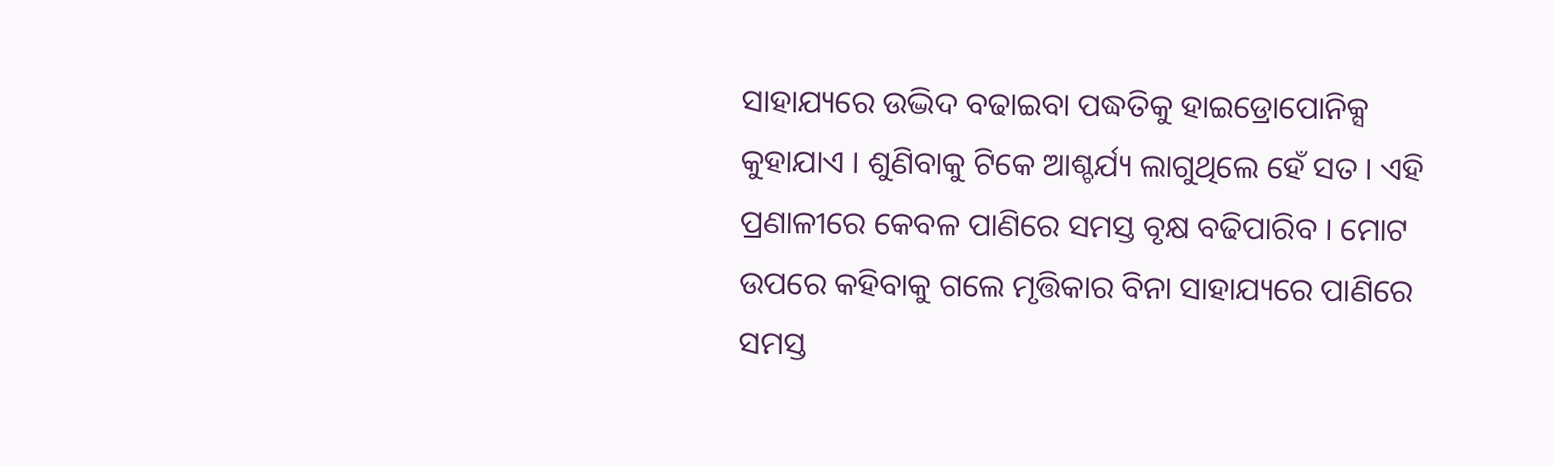ସାହାଯ୍ୟରେ ଉଦ୍ଭିଦ ବଢାଇବା ପଦ୍ଧତିକୁ ହାଇଡ୍ରୋପୋନିକ୍ସ କୁହାଯାଏ । ଶୁଣିବାକୁ ଟିକେ ଆଶ୍ଚର୍ଯ୍ୟ ଲାଗୁଥିଲେ ହେଁ ସତ । ଏହି ପ୍ରଣାଳୀରେ କେବଳ ପାଣିରେ ସମସ୍ତ ବୃକ୍ଷ ବଢିପାରିବ । ମୋଟ ଉପରେ କହିବାକୁ ଗଲେ ମୃତ୍ତିକାର ବିନା ସାହାଯ୍ୟରେ ପାଣିରେ ସମସ୍ତ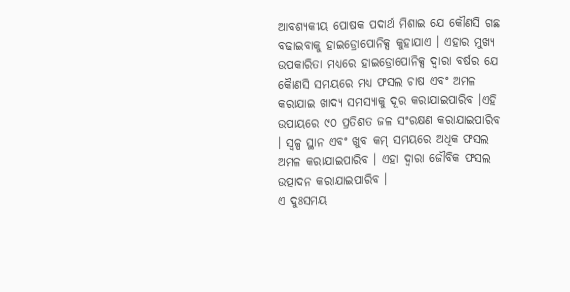ଆବଶ୍ୟକୀୟ ପୋଷକ ପଦାର୍ଥ ମିଶାଇ ଯେ କୌଣସି ଗଛ ବଢାଇବାକୁ ହାଇଡ୍ରୋପୋନିକ୍ସ କୁହାଯାଏ । ଏହାର ମୁଖ୍ୟ ଉପକାରିତା ମଧ୍ୟରେ ହାଇଡ୍ରୋପୋନିକ୍ସ ଦ୍ୱାରା ବର୍ଷର ଯେ କୈାଣସି ସମୟରେ ମଧ୍ୟ ଫସଲ ଚାଷ ଏବଂ ଅମଳ କରାଯାଇ ଖାଦ୍ୟ ସମସ୍ୟାକୁ ଦୂର କରାଯାଇପାରିବ ।ଏହି ଉପାୟରେ ୯୦ ପ୍ରତିଶତ ଜଳ ସଂରକ୍ଷଣ କରାଯାଇପାରିବ । ସ୍ୱଳ୍ପ ସ୍ଥାନ ଏବଂ ଖୁବ କମ୍ ସମୟରେ ଅଧିକ ଫସଲ ଅମଳ କରାଯାଇପାରିବ । ଏହା ଦ୍ୱାରା ଜୌବିକ ଫସଲ ଉତ୍ପାଦନ କରାଯାଇପାରିବ ।
ଏ ଦୁଃସମୟ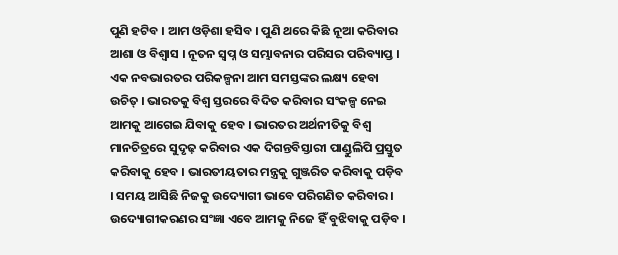ପୁଣି ହଟିବ । ଆମ ଓଡ଼ିଶା ହସିବ । ପୁଣି ଥରେ କିଛି ନୂଆ କରିବାର ଆଶା ଓ ବିଶ୍ୱାସ । ନୂତନ ସ୍ୱପ୍ନ ଓ ସମ୍ଭାବନାର ପରିସର ପରିବ୍ୟାପ୍ତ । ଏକ ନବଭାରତର ପରିକଳ୍ପନା ଆମ ସମସ୍ତଙ୍କର ଲକ୍ଷ୍ୟ ହେବା ଉଚିତ୍ । ଭାରତକୁ ବିଶ୍ୱ ସ୍ତରରେ ବିଦିତ କରିବାର ସଂକଳ୍ପ ନେଇ ଆମକୁ ଆଗେଇ ଯିବାକୁ ହେବ । ଭାରତର ଅର୍ଥନୀତିକୁ ବିଶ୍ୱ ମାନଚିତ୍ରରେ ସୁଦୃଢ଼ କରିବାର ଏକ ଦିଗନ୍ତବିସ୍ତାରୀ ପାଣ୍ଡୁଲିପି ପ୍ରସ୍ତୁତ କରିବାକୁ ହେବ । ଭାରତୀୟତାର ମନ୍ତ୍ରକୁ ଗୁଞ୍ଜରିତ କରିବାକୁ ପଡ଼ିବ । ସମୟ ଆସିଛି ନିଜକୁ ଉଦ୍ୟୋଗୀ ଭାବେ ପରିଗଣିତ କରିବାର । ଉଦ୍ୟୋଗୀକରଣର ସଂଜ୍ଞା ଏବେ ଆମକୁ ନିଜେ ହିଁ ବୁଝିବାକୁ ପଡ଼ିବ ।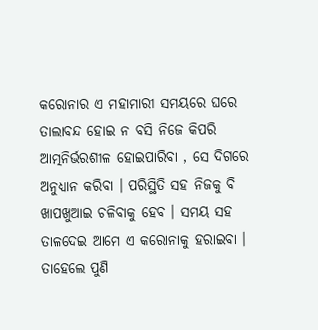କରୋନାର ଏ ମହାମାରୀ ସମୟରେ ଘରେ ତାଲାବନ୍ଦ ହୋଇ ନ ବସି ନିଜେ କିପରି ଆତ୍ମନିର୍ଭରଶୀଳ ହୋଇପାରିବା , ସେ ଦିଗରେ ଅନୁଧ୍ୟାନ କରିବା । ପରିସ୍ଥିତି ସହ ନିଜକୁ ବି ଖାପଖୁଆଇ ଚଳିବାକୁ ହେବ । ସମୟ ସହ ତାଳଦେଇ ଆମେ ଏ କରୋନାକୁ ହରାଇବା । ତାହେଲେ ପୁଣି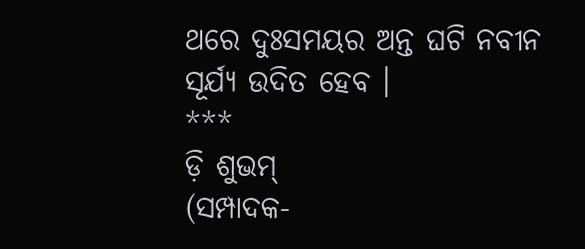ଥରେ ଦୁଃସମୟର ଅନ୍ତ ଘଟି ନବୀନ ସୂର୍ଯ୍ୟ ଉଦିତ ହେବ ।
***
ଡ଼ି ଶୁଭମ୍
(ସମ୍ପାଦକ-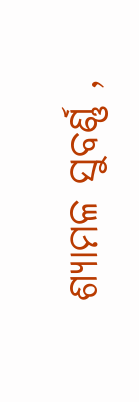ଶ୍ୟାମଳ ସୁବର୍ଣ୍ଣ ,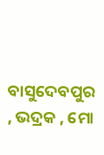ବାସୁଦେବପୁର , ଭଦ୍ରକ , ମୋ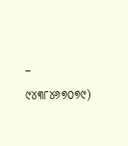– ୯୪୩୮୪୬୭୦୭୯)